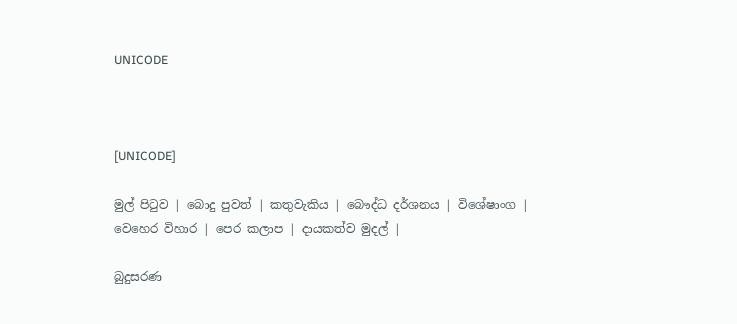UNICODE



[UNICODE]

මුල් පිටුව | බොදු පුවත් | කතුවැකිය | බෞද්ධ දර්ශනය | විශේෂාංග | වෙහෙර විහාර | පෙර කලාප | දායකත්ව මුදල් |

බුදුසරණ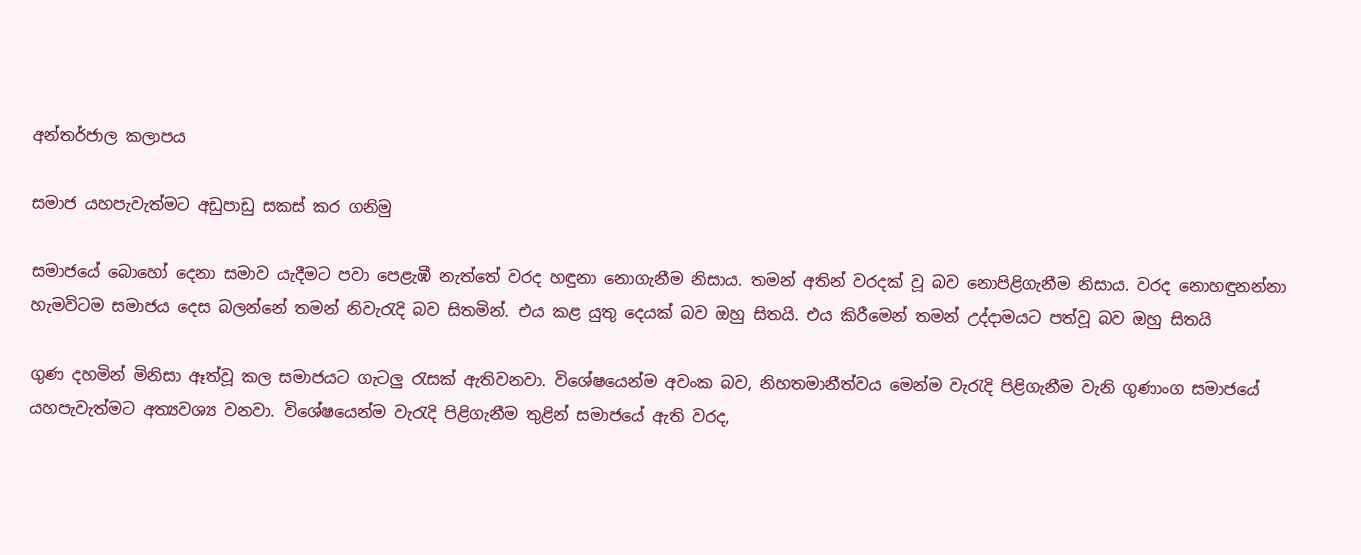අන්තර්ජාල කලාපය

සමාජ යහපැවැත්මට අඩුපාඩු සකස් කර ගනිමු

සමාජයේ බොහෝ දෙනා සමාව යැදීමට පවා පෙළැඹී නැත්තේ වරද හඳුනා නොගැනීම නිසාය. තමන් අතින් වරදක් වූ බව නොපිළිගැනීම නිසාය. වරද නොහඳුනන්නා හැමවිටම සමාජය දෙස බලන්නේ තමන් නිවැරැදි බව සිතමින්. එය කළ යුතු දෙයක් බව ඔහු සිතයි. එය කිරීමෙන් තමන් උද්දාමයට පත්වූ බව ඔහු සිතයි

ගුණ දහමින් මිනිසා ඈත්වූ කල සමාජයට ගැටලු රැසක් ඇතිවනවා. විශේෂයෙන්ම අවංක බව, නිහතමානීත්වය මෙන්ම වැරැදි පිළිගැනීම වැනි ගුණාංග සමාජයේ යහපැවැත්මට අත්‍යවශ්‍ය වනවා. විශේෂයෙන්ම වැරැදි පිළිගැනීම තුළින් සමාජයේ ඇති වරද,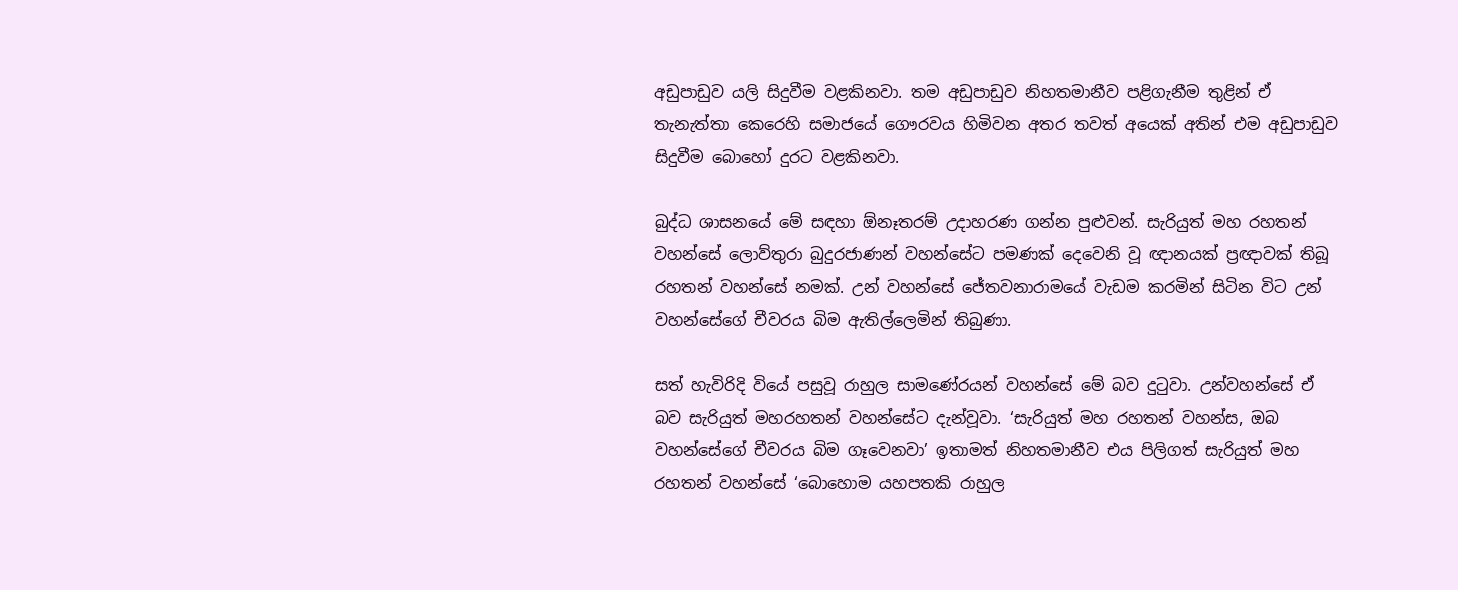අඩුපාඩුව යලි සිදුවීම වළකිනවා. තම අඩුපාඩුව නිහතමානීව පළිගැනීම තුළින් ඒ තැනැත්තා කෙරෙහි සමාජයේ ගෞරවය හිමිවන අතර තවත් අයෙක් අතින් එම අඩුපාඩුව සිදුවීම බොහෝ දුරට වළකිනවා.

බුද්ධ ශාසනයේ මේ සඳහා ඕනෑතරම් උදාහරණ ගන්න පුළුවන්. සැරියුත් මහ රහතන් වහන්සේ ලොව්තුරා බුදුරජාණන් වහන්සේට පමණක් දෙවෙනි වූ ඥානයක් ප්‍රඥාවක් තිබූ රහතන් වහන්සේ නමක්. උන් වහන්සේ ජේතවනාරාමයේ වැඩම කරමින් සිටින විට උන් වහන්සේගේ චීවරය බිම ඇතිල්ලෙමින් තිබුණා.

සත් හැවිරිදි වියේ පසුවූ රාහුල සාමණේරයන් වහන්සේ මේ බව දුටුවා. උන්වහන්සේ ඒ බව සැරියුත් මහරහතන් වහන්සේට දැන්වූවා. ‘සැරියුත් මහ රහතන් වහන්ස, ඔබ වහන්සේගේ චීවරය බිම ගෑවෙනවා’ ඉතාමත් නිහතමානීව එය පිලිගත් සැරියුත් මහ රහතන් වහන්සේ ‘බොහොම යහපතකි රාහුල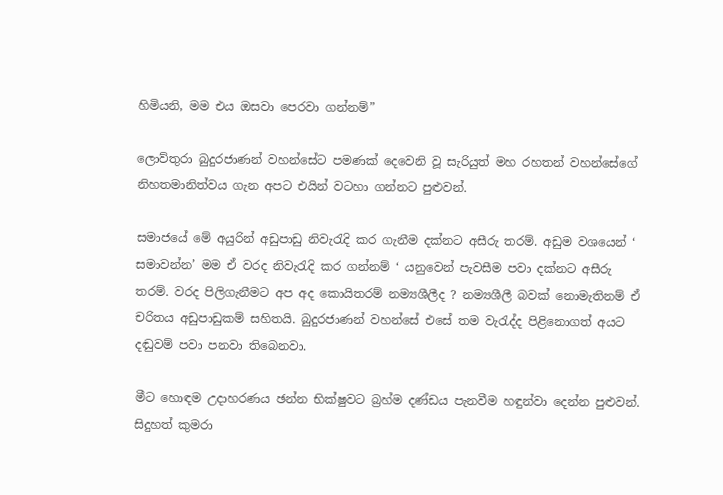හිමියනි, මම එය ඔසවා පෙරවා ගන්නම්”

ලොව්තුරා බුදුරජාණන් වහන්සේට පමණක් දෙවෙනි වූ සැරියුත් මහ රහතන් වහන්සේගේ නිහතමානිත්වය ගැන අපට එයින් වටහා ගන්නට පුළුවන්.

සමාජයේ මේ අයුරින් අඩුපාඩු නිවැරැදි කර ගැනීම දක්නට අසීරු තරම්. අඩුම වශයෙන් ‘ සමාවන්න’ මම ඒ වරද නිවැරැදි කර ගන්නම් ‘ යනුවෙන් පැවසීම පවා දක්නට අසීරු තරම්. වරද පිලිගැනීමට අප අද කොයිතරම් නම්‍යශීලීද ? නම්‍යශීලී බවක් නොමැතිනම් ඒ චරිතය අඩුපාඩුකම් සහිතයි. බුදුරජාණන් වහන්සේ එසේ තම වැරැද්ද පිළිනොගත් අයට දඬුවම් පවා පනවා තිබෙනවා.

මීට හොඳම උදාහරණය ඡන්න භික්ෂුවට බ්‍රහ්ම දණ්ඩය පැනවීම හඳුන්වා දෙන්න පුළුවන්. සිදුහත් කුමරා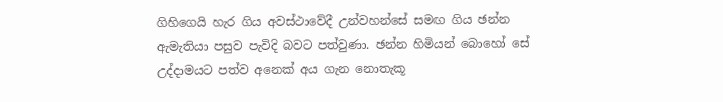ගිහිගෙයි හැර ගිය අවස්ථාවේදී උන්වහන්සේ සමඟ ගිය ඡන්න ඇමැතියා පසුව පැවිදි බවට පත්වුණා. ඡන්න හිමියන් බොහෝ සේ උද්දාමයට පත්ව අනෙක් අය ගැන නොතැකූ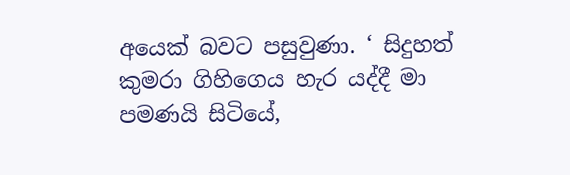අයෙක් බවට පසුවුණා. ‘ සිදුහත් කුමරා ගිහිගෙය හැර යද්දී මා පමණයි සිටියේ,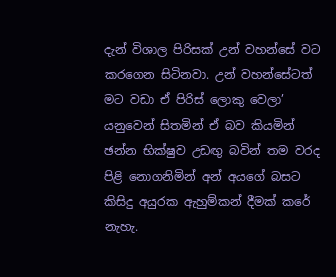දැන් විශාල පිරිසක් උන් වහන්සේ වට කරගෙන සිටිනවා. උන් වහන්සේටත් මට වඩා ඒ පිරිස් ලොකු වෙලා’ යනුවෙන් සිතමින් ඒ බව කියමින් ඡන්න භික්ෂුව උඩඟු බවින් තම වරද පිළි නොගනිමින් අන් අයගේ බසට කිසිදු අයුරක ඇහුම්කන් දීමක් කරේ නැහැ.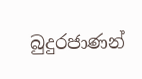බුදුරජාණන්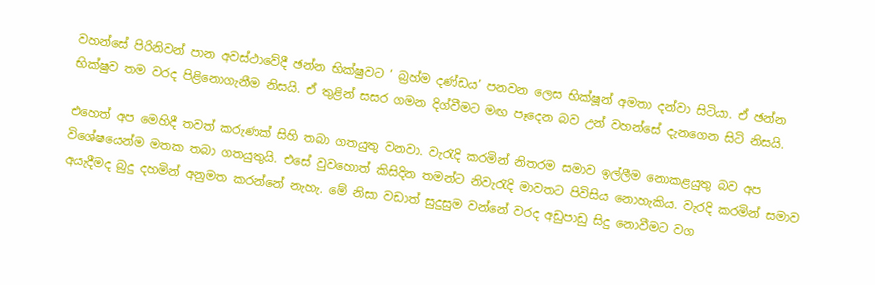වහන්සේ පිරිනිවන් පාන අවස්ථාවේදී ඡන්න භික්ෂුවට ‘ බ්‍රහ්ම දණ්ඩය’ පනවන ලෙස භික්ෂූන් අමතා දන්වා සිටියා. ඒ ඡන්න භික්ෂුව තම වරද පිළිනොගැනීම නිසයි. ඒ තුළින් සසර ගමන දිග්වීමට මඟ පෑදෙන බව උන් වහන්සේ දැනගෙන සිටි නිසයි.

එහෙත් අප මෙහිදී තවත් කරුණක් සිහි තබා ගතයුතු වනවා. වැරැදි කරමින් නිතරම සමාව ඉල්ලීම නොකළයුතු බව අප විශේෂයෙන්ම මතක තබා ගතයුතුයි. එසේ වුවහොත් කිසිදින තමන්ට නිවැරැදි මාවතට පිවිසිය නොහැකිය. වැරදි කරමින් සමාව අයැදීමද බුදු දහමින් අනුමත කරන්නේ නැහැ. මේ නිසා වඩාත් සුදුසුම වන්නේ වරද අඩුපාඩු සිදු නොවීමට වග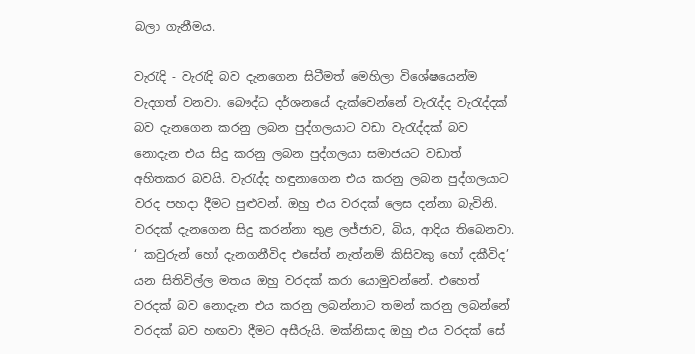බලා ගැනීමය.

වැරැදි - වැරැදි බව දැනගෙන සිටීමත් මෙහිලා විශේෂයෙන්ම වැදගත් වනවා. බෞද්ධ දර්ශනයේ දැක්වෙන්නේ වැරැද්ද වැරැද්දක් බව දැනගෙන කරනු ලබන පුද්ගලයාට වඩා වැරැද්දක් බව නොදැන එය සිදු කරනු ලබන පුද්ගලයා සමාජයට වඩාත් අහිතකර බවයි. වැරැද්ද හඳුනාගෙන එය කරනු ලබන පුද්ගලයාට වරද පහදා දීමට පුළුවන්. ඔහු එය වරදක් ලෙස දන්නා බැවිනි. වරදක් දැනගෙන සිදු කරන්නා තුළ ලජ්ජාව, බිය, ආදිය තිබෙනවා. ‘ කවුරුන් හෝ දැනගනීවිද එසේත් නැත්නම් කිසිවකු හෝ දකීවිද’ යන සිතිවිල්ල මතය ඔහු වරදක් කරා යොමුවන්නේ. එහෙත් වරදක් බව නොදැන එය කරනු ලබන්නාට තමන් කරනු ලබන්නේ වරදක් බව හඟවා දීමට අසීරුයි. මක්නිසාද ඔහු එය වරදක් සේ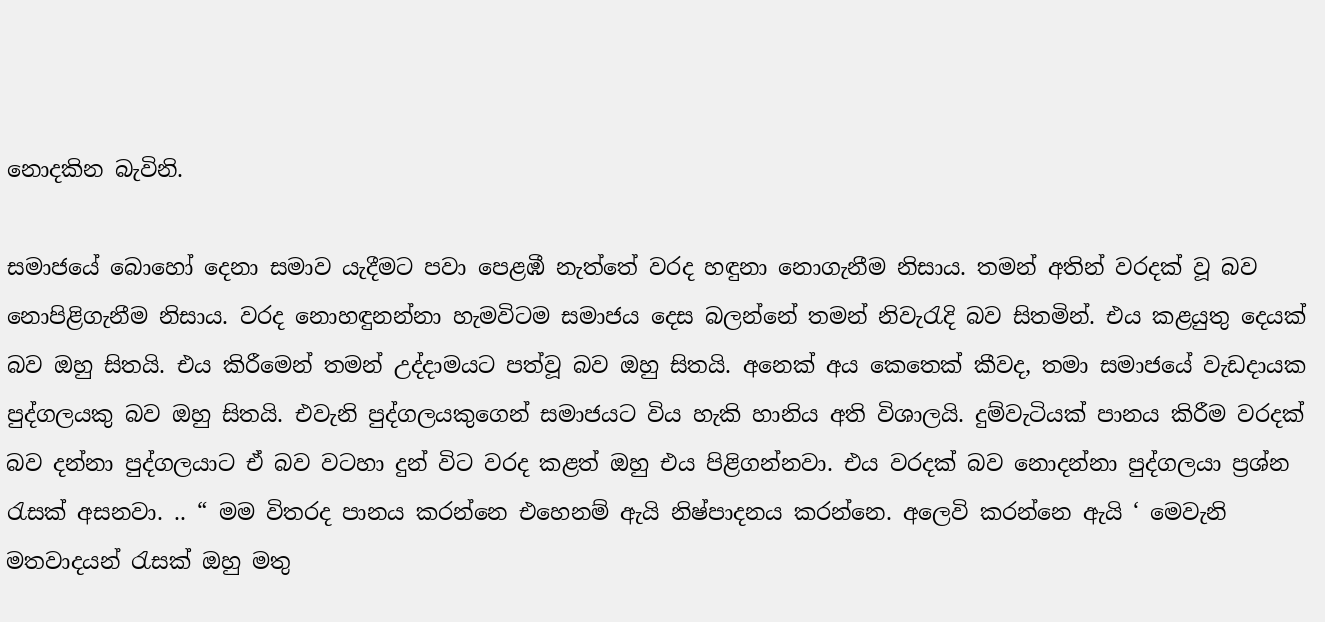නොදකින බැවිනි.

සමාජයේ බොහෝ දෙනා සමාව යැදීමට පවා පෙළඹී නැත්තේ වරද හඳුනා නොගැනීම නිසාය. තමන් අතින් වරදක් වූ බව නොපිළිගැනීම නිසාය. වරද නොහඳුනන්නා හැමවිටම සමාජය දෙස බලන්නේ තමන් නිවැරැදි බව සිතමින්. එය කළයුතු දෙයක් බව ඔහු සිතයි. එය කිරීමෙන් තමන් උද්දාමයට පත්වූ බව ඔහු සිතයි. අනෙක් අය කෙතෙක් කීවද, තමා සමාජයේ වැඩදායක පුද්ගලයකු බව ඔහු සිතයි. එවැනි පුද්ගලයකුගෙන් සමාජයට විය හැකි හානිය අති විශාලයි. දුම්වැටියක් පානය කිරීම වරදක් බව දන්නා පුද්ගලයාට ඒ බව වටහා දුන් විට වරද කළත් ඔහු එය පිළිගන්නවා. එය වරදක් බව නොදන්නා පුද්ගලයා ප්‍රශ්න රැසක් අසනවා. .. “ මම විතරද පානය කරන්නෙ එහෙනම් ඇයි නිෂ්පාදනය කරන්නෙ. අලෙවි කරන්නෙ ඇයි ‘ මෙවැනි මතවාදයන් රැසක් ඔහු මතු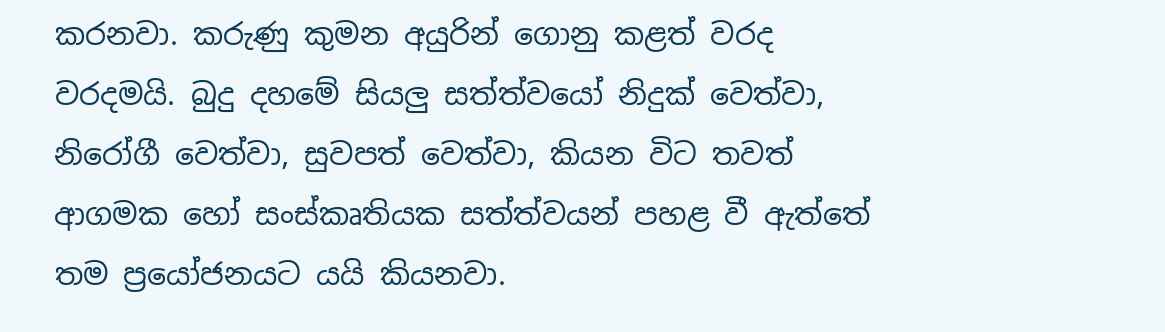කරනවා. කරුණු කුමන අයුරින් ගොනු කළත් වරද වරදමයි. බුදු දහමේ සියලු සත්ත්වයෝ නිදුක් වෙත්වා, නිරෝගී වෙත්වා, සුවපත් වෙත්වා, කියන විට තවත් ආගමක හෝ සංස්කෘතියක සත්ත්වයන් පහළ වී ඇත්තේ තම ප්‍රයෝජනයට යයි කියනවා.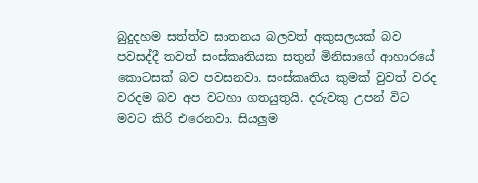බුදුදහම සත්ත්ව ඝාතනය බලවත් අකුසලයක් බව පවසද්දී තවත් සංස්කෘතියක සතුන් මිනිසාගේ ආහාරයේ කොටසක් බව පවසනවා. සංස්කෘතිය කුමක් වුවත් වරද වරදම බව අප වටහා ගතයුතුයි. දරුවකු උපන් විට මවට කිරි එරෙනවා. සියලුම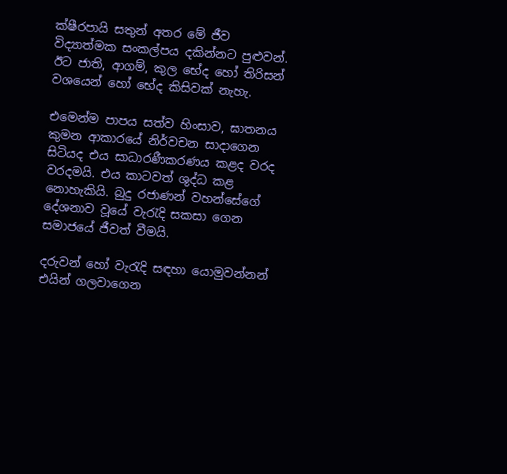ක්ෂීරපායි සතුන් අතර මේ ජීව විද්‍යාත්මක සංකල්පය දකින්නට පුළුවන්. ඊට ජාති, ආගම්, කුල භේද හෝ තිරිසන් වශයෙන් හෝ භේද කිසිවක් නැහැ.

එමෙන්ම පාපය සත්ව හිංසාව, ඝාතනය කුමන ආකාරයේ නිර්වචන සාදාගෙන සිටියද එය සාධාරණීකරණය කළද වරද වරදමයි. එය කාටවත් ශුද්ධ කළ නොහැකියි. බුදු රජාණන් වහන්සේගේ දේශනාව වූයේ වැරැදි සකසා ගෙන සමාජයේ ජීවත් වීමයි.

දරුවන් හෝ වැරැදි සඳහා යොමුවන්නන් එයින් ගලවාගෙන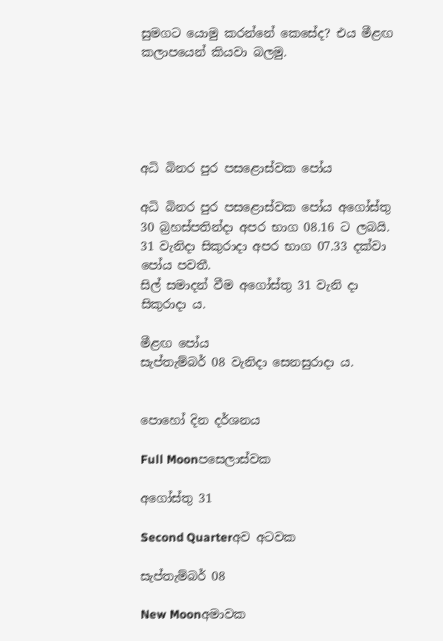සුමගට යොමු කරන්නේ කෙසේද? එය මීළඟ කලාපයෙන් කියවා බලමු.





අධි බිනර පුර පසළොස්වක පෝය

අධි බිනර පුර පසළොස්වක පෝය අගෝස්තු 30 බ්‍රහස්පතින්දා අපර භාග 08.16 ට ලබයි.
31 වැනිදා සිකුරාදා අපර භාග 07.33 දක්වා පෝය පවතී.
සිල් සමාදන් වීම අගෝස්තු 31 වැනි දා සිකුරාදා ය.

මීළඟ පෝය
සැප්තැම්බර් 08 වැනිදා සෙනසුරාදා ය.


පොහෝ දින දර්ශනය

Full Moonපසෙලාස්වක

අගෝස්තු 31

Second Quarterඅව අටවක

සැප්තැම්බර් 08

New Moonඅමාවක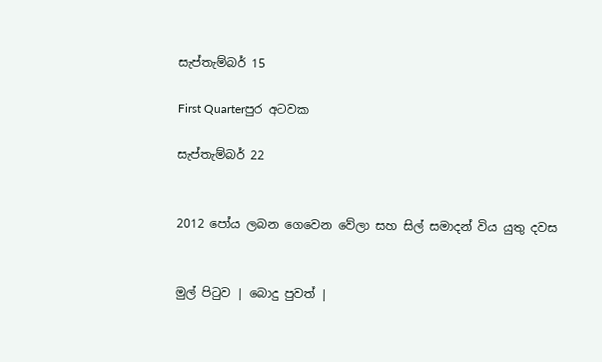සැප්තැම්බර් 15

First Quarterපුර අටවක

සැප්තැම්බර් 22


2012 පෝය ලබන ගෙවෙන වේලා සහ සිල් සමාදන් විය යුතු දවස


මුල් පිටුව | බොදු පුවත් |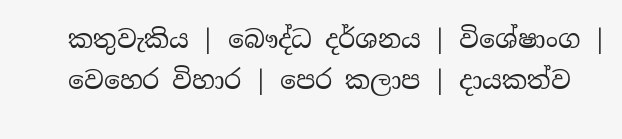කතුවැකිය | බෞද්ධ දර්ශනය | විශේෂාංග | වෙහෙර විහාර | පෙර කලාප | දායකත්ව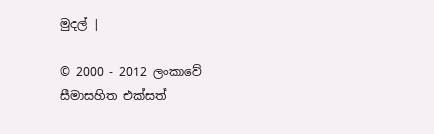මුදල් |

© 2000 - 2012 ලංකාවේ සීමාසහිත එක්සත්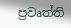ප්‍රවෘත්ති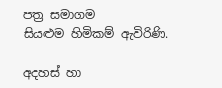පත්‍ර සමාගම
සියළුම හිමිකම් ඇවිරිණි.

අදහස් හා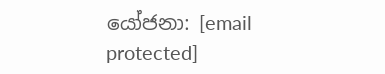යෝජනා: [email protected]